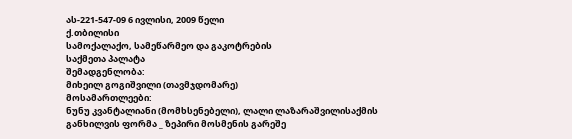ას-221-547-09 6 ივლისი, 2009 წელი
ქ.თბილისი
სამოქალაქო, სამეწარმეო და გაკოტრების
საქმეთა პალატა
შემადგენლობა:
მიხეილ გოგიშვილი (თავმჯდომარე)
მოსამართლეები:
ნუნუ კვანტალიანი (მომხსენებელი), ლალი ლაზარაშვილისაქმის განხილვის ფორმა _ ზეპირი მოსმენის გარეშე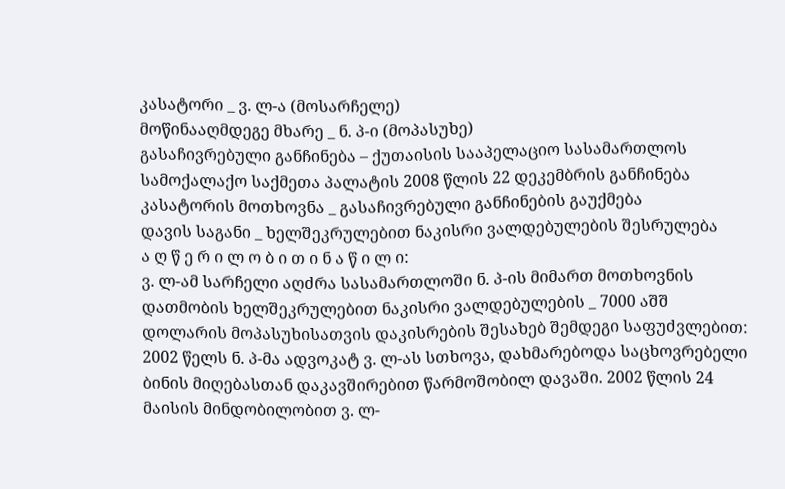კასატორი _ ვ. ლ-ა (მოსარჩელე)
მოწინააღმდეგე მხარე _ ნ. პ-ი (მოპასუხე)
გასაჩივრებული განჩინება – ქუთაისის სააპელაციო სასამართლოს სამოქალაქო საქმეთა პალატის 2008 წლის 22 დეკემბრის განჩინება
კასატორის მოთხოვნა _ გასაჩივრებული განჩინების გაუქმება
დავის საგანი _ ხელშეკრულებით ნაკისრი ვალდებულების შესრულება
ა ღ წ ე რ ი ლ ო ბ ი თ ი ნ ა წ ი ლ ი:
ვ. ლ-ამ სარჩელი აღძრა სასამართლოში ნ. პ-ის მიმართ მოთხოვნის დათმობის ხელშეკრულებით ნაკისრი ვალდებულების _ 7000 აშშ დოლარის მოპასუხისათვის დაკისრების შესახებ შემდეგი საფუძვლებით: 2002 წელს ნ. პ-მა ადვოკატ ვ. ლ-ას სთხოვა, დახმარებოდა საცხოვრებელი ბინის მიღებასთან დაკავშირებით წარმოშობილ დავაში. 2002 წლის 24 მაისის მინდობილობით ვ. ლ-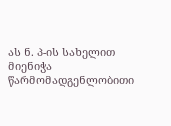ას ნ. პ-ის სახელით მიენიჭა წარმომადგენლობითი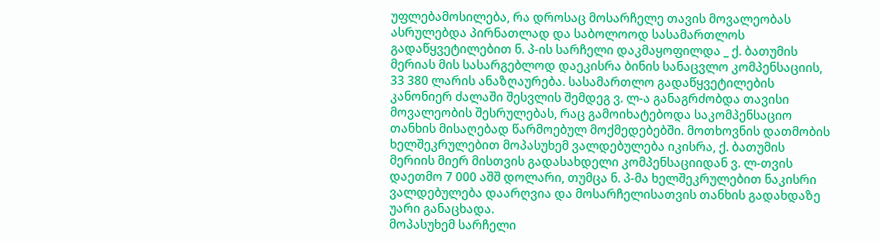უფლებამოსილება, რა დროსაც მოსარჩელე თავის მოვალეობას ასრულებდა პირნათლად და საბოლოოდ სასამართლოს გადაწყვეტილებით ნ. პ-ის სარჩელი დაკმაყოფილდა _ ქ. ბათუმის მერიას მის სასარგებლოდ დაეკისრა ბინის სანაცვლო კომპენსაციის, 33 380 ლარის ანაზღაურება. სასამართლო გადაწყვეტილების კანონიერ ძალაში შესვლის შემდეგ ვ. ლ-ა განაგრძობდა თავისი მოვალეობის შესრულებას, რაც გამოიხატებოდა საკომპენსაციო თანხის მისაღებად წარმოებულ მოქმედებებში. მოთხოვნის დათმობის ხელშეკრულებით მოპასუხემ ვალდებულება იკისრა, ქ. ბათუმის მერიის მიერ მისთვის გადასახდელი კომპენსაციიდან ვ. ლ-თვის დაეთმო 7 000 აშშ დოლარი, თუმცა ნ. პ-მა ხელშეკრულებით ნაკისრი ვალდებულება დაარღვია და მოსარჩელისათვის თანხის გადახდაზე უარი განაცხადა.
მოპასუხემ სარჩელი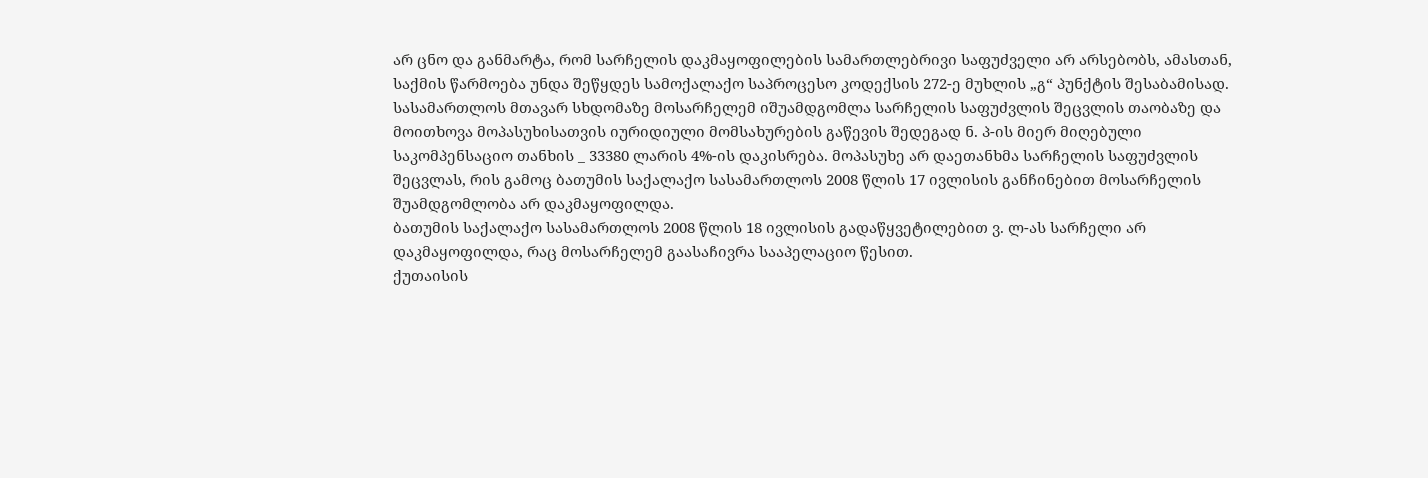არ ცნო და განმარტა, რომ სარჩელის დაკმაყოფილების სამართლებრივი საფუძველი არ არსებობს, ამასთან, საქმის წარმოება უნდა შეწყდეს სამოქალაქო საპროცესო კოდექსის 272-ე მუხლის „გ“ პუნქტის შესაბამისად.
სასამართლოს მთავარ სხდომაზე მოსარჩელემ იშუამდგომლა სარჩელის საფუძვლის შეცვლის თაობაზე და მოითხოვა მოპასუხისათვის იურიდიული მომსახურების გაწევის შედეგად ნ. პ-ის მიერ მიღებული საკომპენსაციო თანხის _ 33380 ლარის 4%-ის დაკისრება. მოპასუხე არ დაეთანხმა სარჩელის საფუძვლის შეცვლას, რის გამოც ბათუმის საქალაქო სასამართლოს 2008 წლის 17 ივლისის განჩინებით მოსარჩელის შუამდგომლობა არ დაკმაყოფილდა.
ბათუმის საქალაქო სასამართლოს 2008 წლის 18 ივლისის გადაწყვეტილებით ვ. ლ-ას სარჩელი არ დაკმაყოფილდა, რაც მოსარჩელემ გაასაჩივრა სააპელაციო წესით.
ქუთაისის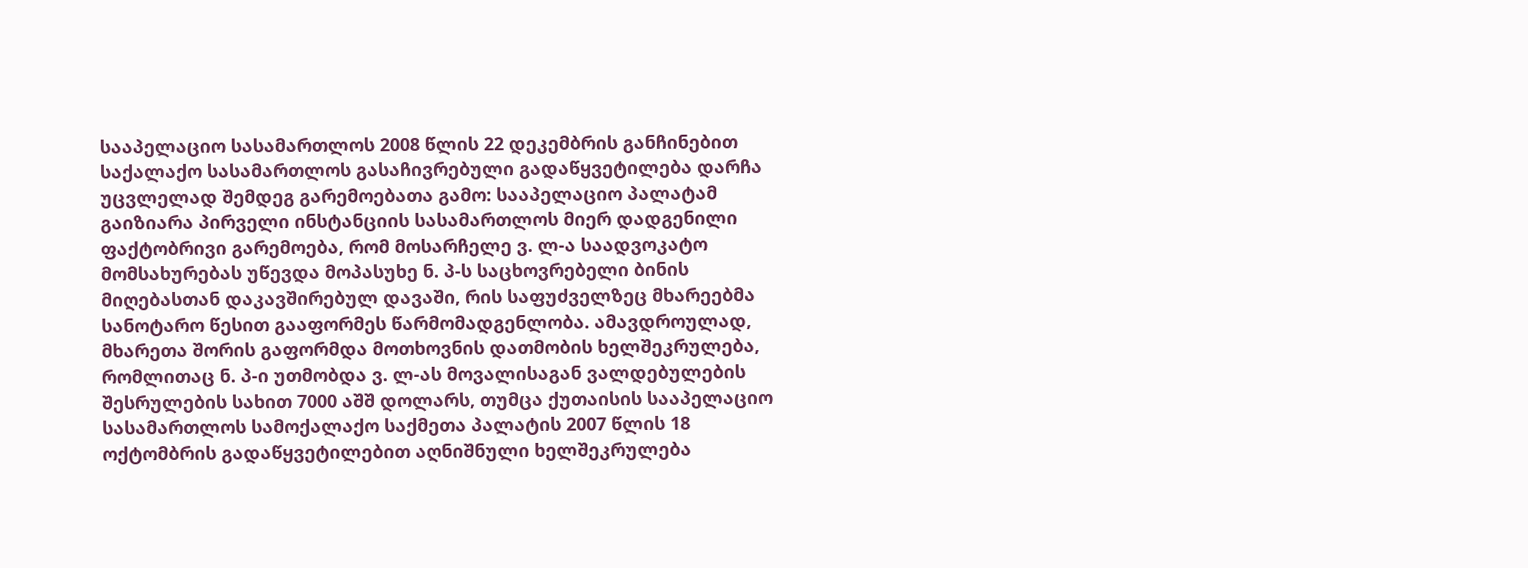სააპელაციო სასამართლოს 2008 წლის 22 დეკემბრის განჩინებით საქალაქო სასამართლოს გასაჩივრებული გადაწყვეტილება დარჩა უცვლელად შემდეგ გარემოებათა გამო: სააპელაციო პალატამ გაიზიარა პირველი ინსტანციის სასამართლოს მიერ დადგენილი ფაქტობრივი გარემოება, რომ მოსარჩელე ვ. ლ-ა საადვოკატო მომსახურებას უწევდა მოპასუხე ნ. პ-ს საცხოვრებელი ბინის მიღებასთან დაკავშირებულ დავაში, რის საფუძველზეც მხარეებმა სანოტარო წესით გააფორმეს წარმომადგენლობა. ამავდროულად, მხარეთა შორის გაფორმდა მოთხოვნის დათმობის ხელშეკრულება, რომლითაც ნ. პ-ი უთმობდა ვ. ლ-ას მოვალისაგან ვალდებულების შესრულების სახით 7000 აშშ დოლარს, თუმცა ქუთაისის სააპელაციო სასამართლოს სამოქალაქო საქმეთა პალატის 2007 წლის 18 ოქტომბრის გადაწყვეტილებით აღნიშნული ხელშეკრულება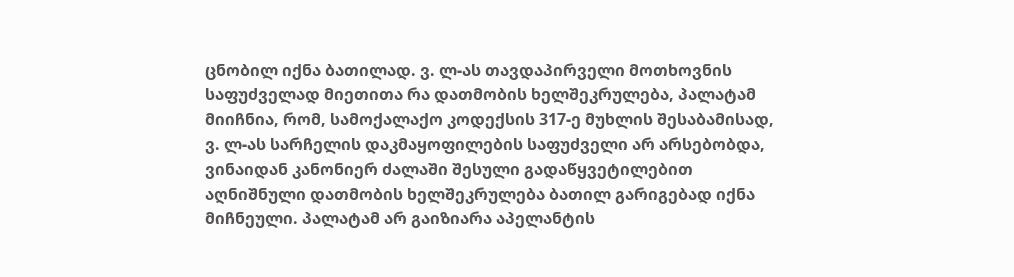ცნობილ იქნა ბათილად. ვ. ლ-ას თავდაპირველი მოთხოვნის საფუძველად მიეთითა რა დათმობის ხელშეკრულება, პალატამ მიიჩნია, რომ, სამოქალაქო კოდექსის 317-ე მუხლის შესაბამისად, ვ. ლ-ას სარჩელის დაკმაყოფილების საფუძველი არ არსებობდა, ვინაიდან კანონიერ ძალაში შესული გადაწყვეტილებით აღნიშნული დათმობის ხელშეკრულება ბათილ გარიგებად იქნა მიჩნეული. პალატამ არ გაიზიარა აპელანტის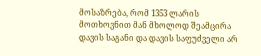მოსაზრება, რომ 1353 ლარის მოთხოვნით მან მხოლოდ შეამცირა დავის საგანი და დავის საფუძველი არ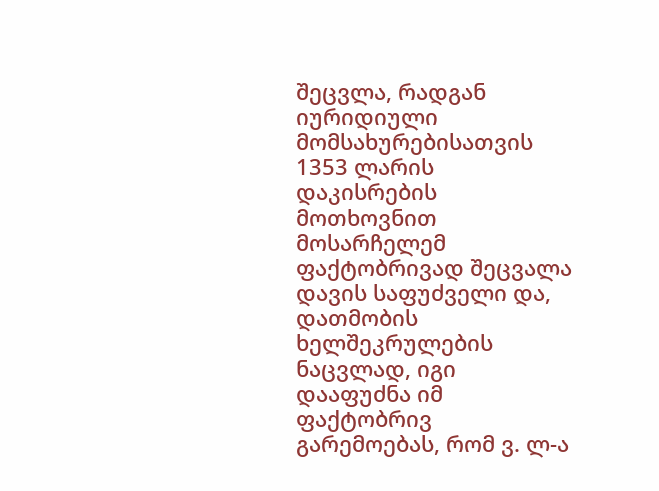შეცვლა, რადგან იურიდიული მომსახურებისათვის 1353 ლარის დაკისრების მოთხოვნით მოსარჩელემ ფაქტობრივად შეცვალა დავის საფუძველი და, დათმობის ხელშეკრულების ნაცვლად, იგი დააფუძნა იმ ფაქტობრივ გარემოებას, რომ ვ. ლ-ა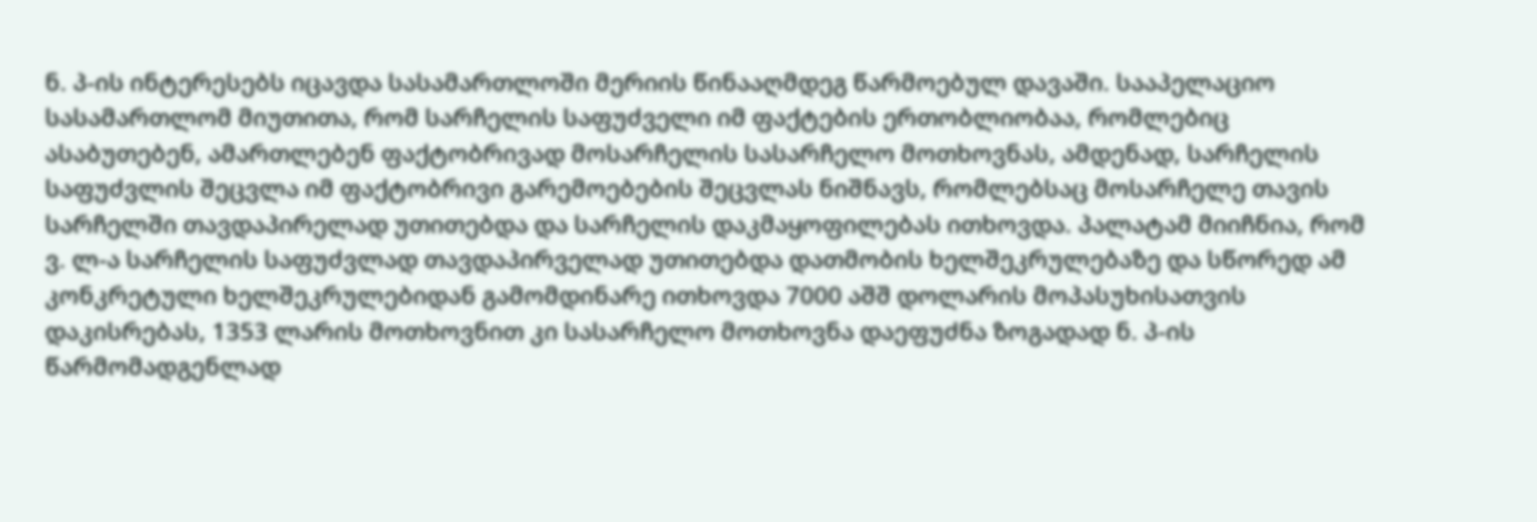ნ. პ-ის ინტერესებს იცავდა სასამართლოში მერიის წინააღმდეგ წარმოებულ დავაში. სააპელაციო სასამართლომ მიუთითა, რომ სარჩელის საფუძველი იმ ფაქტების ერთობლიობაა, რომლებიც ასაბუთებენ, ამართლებენ ფაქტობრივად მოსარჩელის სასარჩელო მოთხოვნას, ამდენად, სარჩელის საფუძვლის შეცვლა იმ ფაქტობრივი გარემოებების შეცვლას ნიშნავს, რომლებსაც მოსარჩელე თავის სარჩელში თავდაპირელად უთითებდა და სარჩელის დაკმაყოფილებას ითხოვდა. პალატამ მიიჩნია, რომ ვ. ლ-ა სარჩელის საფუძვლად თავდაპირველად უთითებდა დათმობის ხელშეკრულებაზე და სწორედ ამ კონკრეტული ხელშეკრულებიდან გამომდინარე ითხოვდა 7000 აშშ დოლარის მოპასუხისათვის დაკისრებას, 1353 ლარის მოთხოვნით კი სასარჩელო მოთხოვნა დაეფუძნა ზოგადად ნ. პ-ის წარმომადგენლად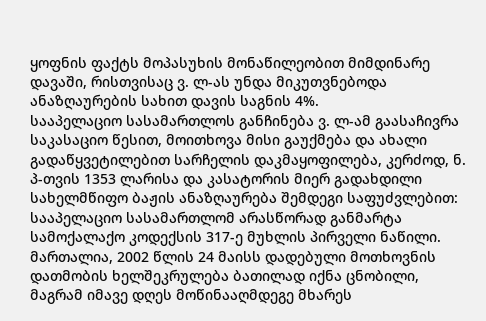ყოფნის ფაქტს მოპასუხის მონაწილეობით მიმდინარე დავაში, რისთვისაც ვ. ლ-ას უნდა მიკუთვნებოდა ანაზღაურების სახით დავის საგნის 4%.
სააპელაციო სასამართლოს განჩინება ვ. ლ-ამ გაასაჩივრა საკასაციო წესით, მოითხოვა მისი გაუქმება და ახალი გადაწყვეტილებით სარჩელის დაკმაყოფილება, კერძოდ, ნ. პ-თვის 1353 ლარისა და კასატორის მიერ გადახდილი სახელმწიფო ბაჟის ანაზღაურება შემდეგი საფუძვლებით: სააპელაციო სასამართლომ არასწორად განმარტა სამოქალაქო კოდექსის 317-ე მუხლის პირველი ნაწილი. მართალია, 2002 წლის 24 მაისს დადებული მოთხოვნის დათმობის ხელშეკრულება ბათილად იქნა ცნობილი, მაგრამ იმავე დღეს მოწინააღმდეგე მხარეს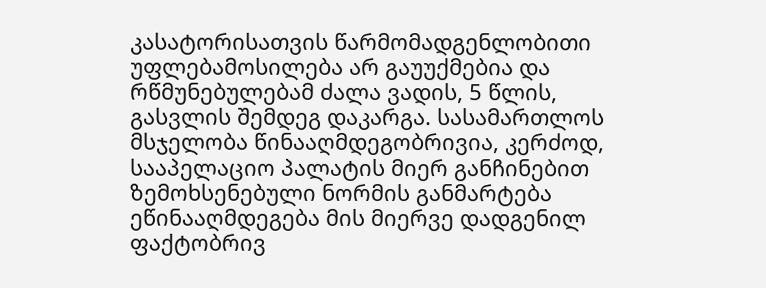კასატორისათვის წარმომადგენლობითი უფლებამოსილება არ გაუუქმებია და რწმუნებულებამ ძალა ვადის, 5 წლის, გასვლის შემდეგ დაკარგა. სასამართლოს მსჯელობა წინააღმდეგობრივია, კერძოდ, სააპელაციო პალატის მიერ განჩინებით ზემოხსენებული ნორმის განმარტება ეწინააღმდეგება მის მიერვე დადგენილ ფაქტობრივ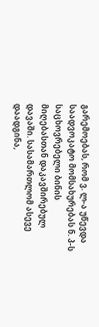გარემოებას, რომ ვ. ლ-ა უწევდა საადვოკატო მომსახურებას ნ. პ-ს საცხოვრებელი ბინის მიღებასთან დაკავშირებულ დავაში. სასამართლომ ასევე დაადგინა,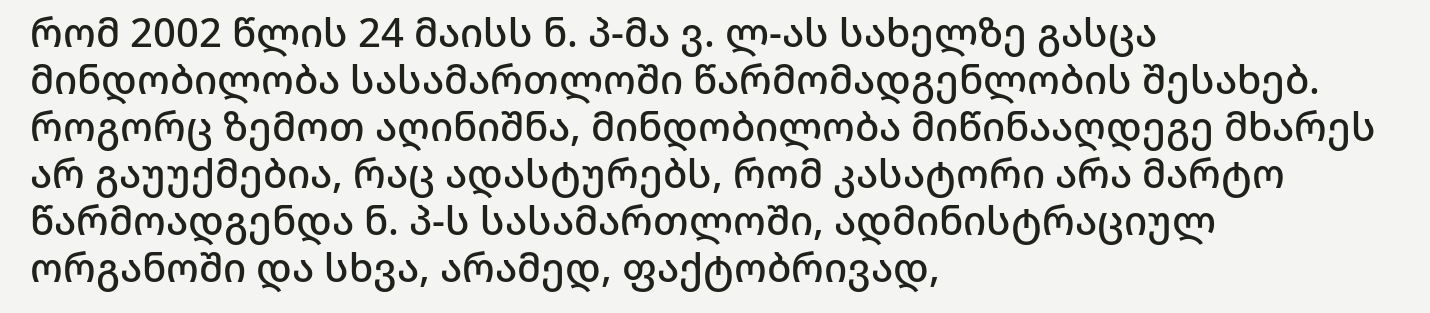რომ 2002 წლის 24 მაისს ნ. პ-მა ვ. ლ-ას სახელზე გასცა მინდობილობა სასამართლოში წარმომადგენლობის შესახებ. როგორც ზემოთ აღინიშნა, მინდობილობა მიწინააღდეგე მხარეს არ გაუუქმებია, რაც ადასტურებს, რომ კასატორი არა მარტო წარმოადგენდა ნ. პ-ს სასამართლოში, ადმინისტრაციულ ორგანოში და სხვა, არამედ, ფაქტობრივად,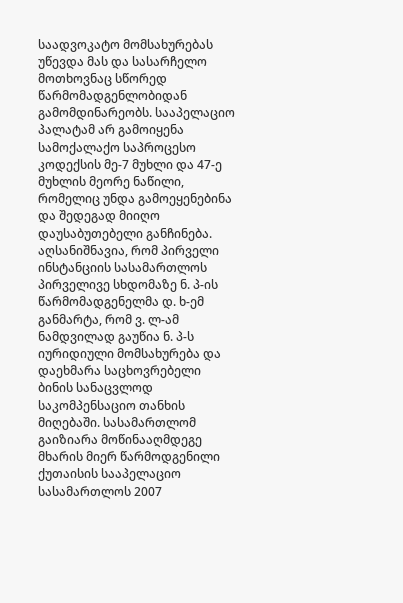საადვოკატო მომსახურებას უწევდა მას და სასარჩელო მოთხოვნაც სწორედ წარმომადგენლობიდან გამომდინარეობს. სააპელაციო პალატამ არ გამოიყენა სამოქალაქო საპროცესო კოდექსის მე-7 მუხლი და 47-ე მუხლის მეორე ნაწილი, რომელიც უნდა გამოეყენებინა და შედეგად მიიღო დაუსაბუთებელი განჩინება. აღსანიშნავია, რომ პირველი ინსტანციის სასამართლოს პირველივე სხდომაზე ნ. პ-ის წარმომადგენელმა დ. ხ-ემ განმარტა, რომ ვ. ლ-ამ ნამდვილად გაუწია ნ. პ-ს იურიდიული მომსახურება და დაეხმარა საცხოვრებელი ბინის სანაცვლოდ საკომპენსაციო თანხის მიღებაში. სასამართლომ გაიზიარა მოწინააღმდეგე მხარის მიერ წარმოდგენილი ქუთაისის სააპელაციო სასამართლოს 2007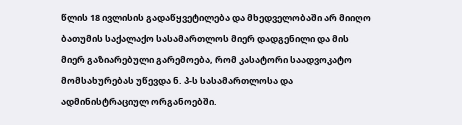წლის 18 ივლისის გადაწყვეტილება და მხედველობაში არ მიიღო ბათუმის საქალაქო სასამართლოს მიერ დადგენილი და მის მიერ გაზიარებული გარემოება, რომ კასატორი საადვოკატო მომსახურებას უწევდა ნ. პ-ს სასამართლოსა და ადმინისტრაციულ ორგანოებში.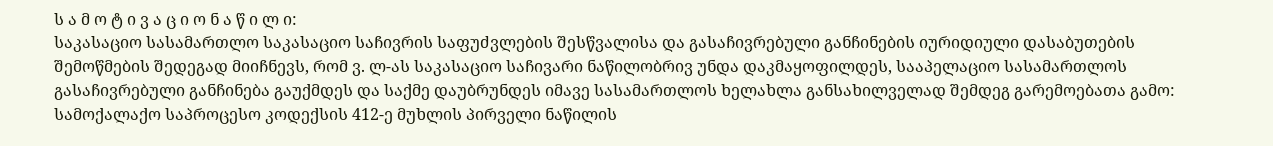ს ა მ ო ტ ი ვ ა ც ი ო ნ ა წ ი ლ ი:
საკასაციო სასამართლო საკასაციო საჩივრის საფუძვლების შესწვალისა და გასაჩივრებული განჩინების იურიდიული დასაბუთების შემოწმების შედეგად მიიჩნევს, რომ ვ. ლ-ას საკასაციო საჩივარი ნაწილობრივ უნდა დაკმაყოფილდეს, სააპელაციო სასამართლოს გასაჩივრებული განჩინება გაუქმდეს და საქმე დაუბრუნდეს იმავე სასამართლოს ხელახლა განსახილველად შემდეგ გარემოებათა გამო:
სამოქალაქო საპროცესო კოდექსის 412-ე მუხლის პირველი ნაწილის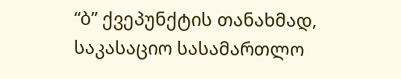“ბ” ქვეპუნქტის თანახმად, საკასაციო სასამართლო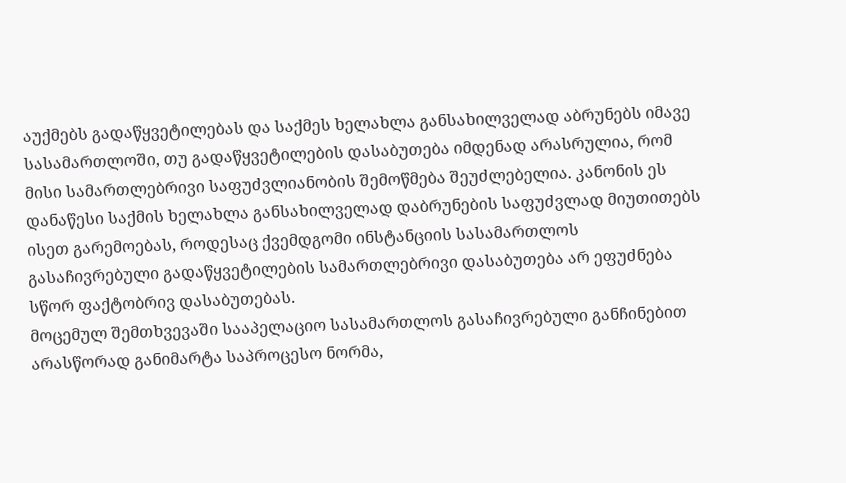აუქმებს გადაწყვეტილებას და საქმეს ხელახლა განსახილველად აბრუნებს იმავე სასამართლოში, თუ გადაწყვეტილების დასაბუთება იმდენად არასრულია, რომ მისი სამართლებრივი საფუძვლიანობის შემოწმება შეუძლებელია. კანონის ეს დანაწესი საქმის ხელახლა განსახილველად დაბრუნების საფუძვლად მიუთითებს ისეთ გარემოებას, როდესაც ქვემდგომი ინსტანციის სასამართლოს გასაჩივრებული გადაწყვეტილების სამართლებრივი დასაბუთება არ ეფუძნება სწორ ფაქტობრივ დასაბუთებას.
მოცემულ შემთხვევაში სააპელაციო სასამართლოს გასაჩივრებული განჩინებით არასწორად განიმარტა საპროცესო ნორმა,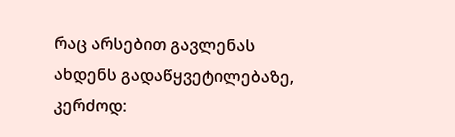რაც არსებით გავლენას ახდენს გადაწყვეტილებაზე, კერძოდ: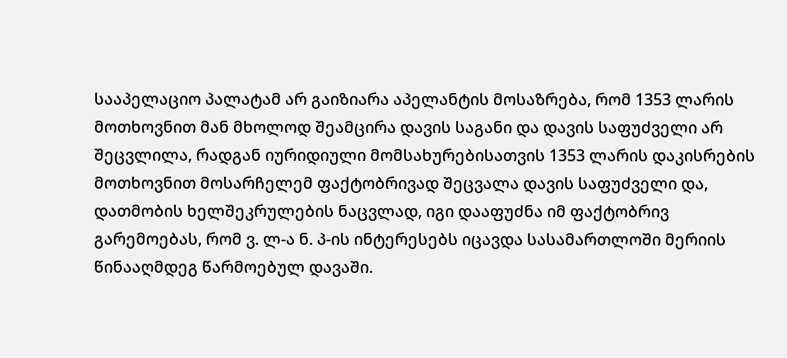სააპელაციო პალატამ არ გაიზიარა აპელანტის მოსაზრება, რომ 1353 ლარის მოთხოვნით მან მხოლოდ შეამცირა დავის საგანი და დავის საფუძველი არ შეცვლილა, რადგან იურიდიული მომსახურებისათვის 1353 ლარის დაკისრების მოთხოვნით მოსარჩელემ ფაქტობრივად შეცვალა დავის საფუძველი და, დათმობის ხელშეკრულების ნაცვლად, იგი დააფუძნა იმ ფაქტობრივ გარემოებას, რომ ვ. ლ-ა ნ. პ-ის ინტერესებს იცავდა სასამართლოში მერიის წინააღმდეგ წარმოებულ დავაში.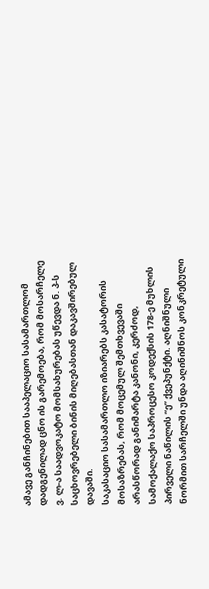ამავე განჩინებით სააპელაციო სასამართლომ დადგენილად ცნო ის გარემოება, რომ მოსარჩელე ვ. ლ-ა საადვოკატო მომსახურებას უწევდა ნ. პ-ს საცხოვრებელი ბინის მიღებასთან დაკავშირებულ დავაში.
საკასაციო სასამართლო იზიარებს კასატორის მოსაზრებას, რომ მოცემულ შემთხვევაში არასწორად განიმარტა კანონი, კერძოდ, სამოქალაქო საპროცესო კოდექსის 178-ე მუხლის პირველი ნაწილის “ე” ქვეპუნქტი. აღნიშნული ნორმით სარჩელში უნდა აღინიშნოს კონკრეტული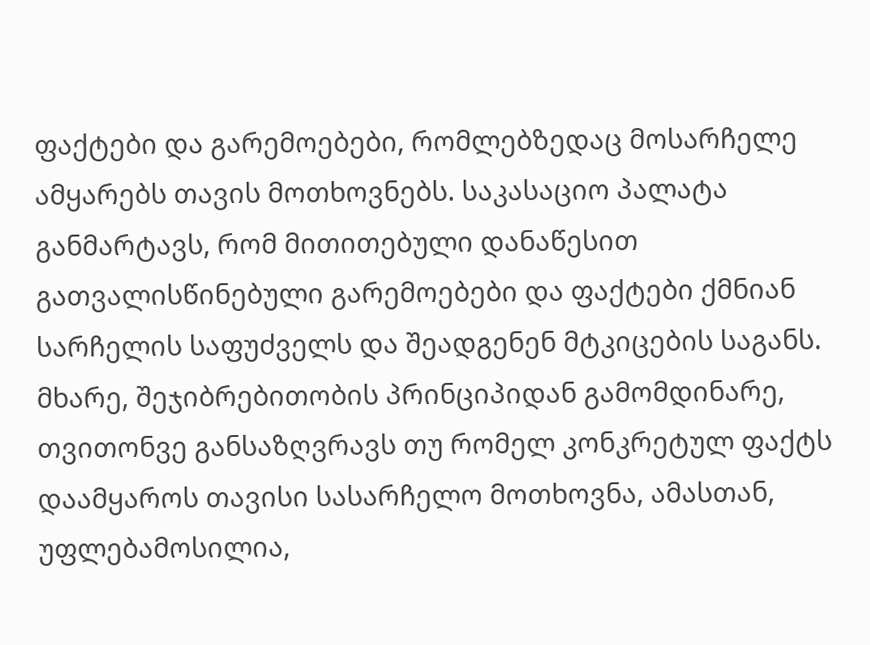ფაქტები და გარემოებები, რომლებზედაც მოსარჩელე ამყარებს თავის მოთხოვნებს. საკასაციო პალატა განმარტავს, რომ მითითებული დანაწესით გათვალისწინებული გარემოებები და ფაქტები ქმნიან სარჩელის საფუძველს და შეადგენენ მტკიცების საგანს. მხარე, შეჯიბრებითობის პრინციპიდან გამომდინარე, თვითონვე განსაზღვრავს თუ რომელ კონკრეტულ ფაქტს დაამყაროს თავისი სასარჩელო მოთხოვნა, ამასთან, უფლებამოსილია,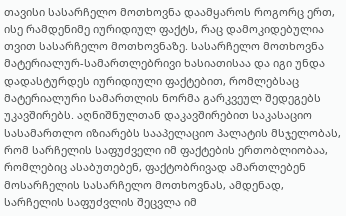თავისი სასარჩელო მოთხოვნა დაამყაროს როგორც ერთ, ისე რამდენიმე იურიდიულ ფაქტს, რაც დამოკიდებულია თვით სასარჩელო მოთხოვნაზე. სასარჩელო მოთხოვნა მატერიალურ-სამართლებრივი ხასიათისაა და იგი უნდა დადასტურდეს იურიდიული ფაქტებით, რომლებსაც მატერიალური სამართლის ნორმა გარკვეულ შედეგებს უკავშირებს. აღნიშნულთან დაკავშირებით საკასაციო სასამართლო იზიარებს სააპელაციო პალატის მსჯელობას, რომ სარჩელის საფუძველი იმ ფაქტების ერთობლიობაა, რომლებიც ასაბუთებენ, ფაქტობრივად ამართლებენ მოსარჩელის სასარჩელო მოთხოვნას, ამდენად, სარჩელის საფუძვლის შეცვლა იმ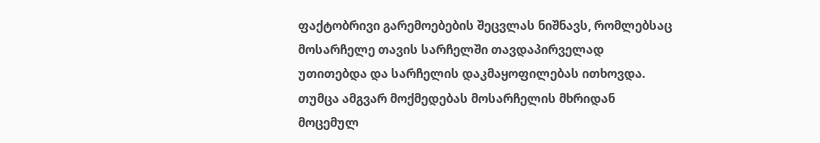ფაქტობრივი გარემოებების შეცვლას ნიშნავს, რომლებსაც მოსარჩელე თავის სარჩელში თავდაპირველად უთითებდა და სარჩელის დაკმაყოფილებას ითხოვდა. თუმცა ამგვარ მოქმედებას მოსარჩელის მხრიდან მოცემულ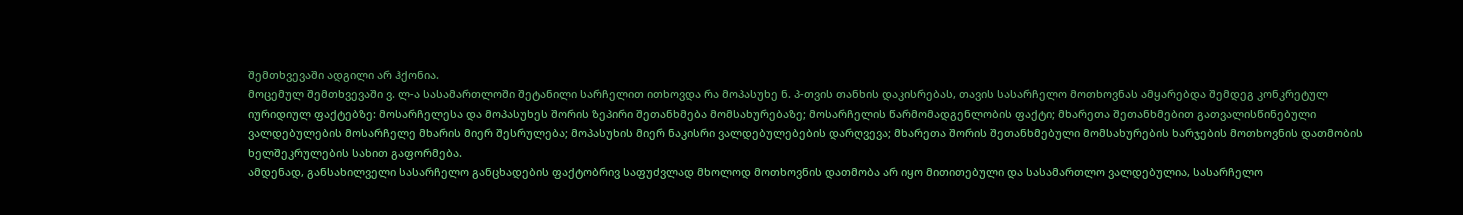შემთხვევაში ადგილი არ ჰქონია.
მოცემულ შემთხვევაში ვ. ლ-ა სასამართლოში შეტანილი სარჩელით ითხოვდა რა მოპასუხე ნ. პ-თვის თანხის დაკისრებას, თავის სასარჩელო მოთხოვნას ამყარებდა შემდეგ კონკრეტულ იურიდიულ ფაქტებზე: მოსარჩელესა და მოპასუხეს შორის ზეპირი შეთანხმება მომსახურებაზე; მოსარჩელის წარმომადგენლობის ფაქტი; მხარეთა შეთანხმებით გათვალისწინებული ვალდებულების მოსარჩელე მხარის მიერ შესრულება; მოპასუხის მიერ ნაკისრი ვალდებულებების დარღვევა; მხარეთა შორის შეთანხმებული მომსახურების ხარჯების მოთხოვნის დათმობის ხელშეკრულების სახით გაფორმება.
ამდენად, განსახილველი სასარჩელო განცხადების ფაქტობრივ საფუძვლად მხოლოდ მოთხოვნის დათმობა არ იყო მითითებული და სასამართლო ვალდებულია, სასარჩელო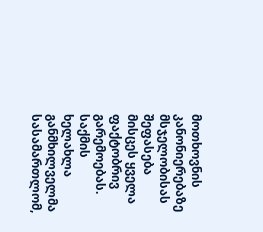მოთხოვნის კანონიერებაზე მსჯელობისას შეფასება მისცეს ყველა ფაქტობრივ გარემოებას.
საქმის ხელახლა განმხილველმა სასამართლომ,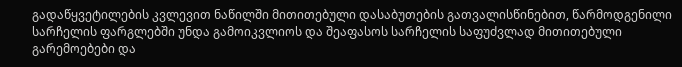გადაწყვეტილების კვლევით ნაწილში მითითებული დასაბუთების გათვალისწინებით, წარმოდგენილი სარჩელის ფარგლებში უნდა გამოიკვლიოს და შეაფასოს სარჩელის საფუძვლად მითითებული გარემოებები და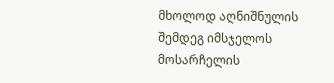მხოლოდ აღნიშნულის შემდეგ იმსჯელოს მოსარჩელის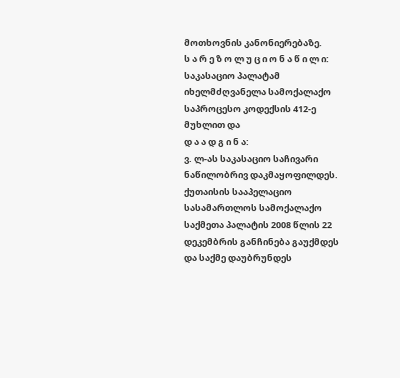მოთხოვნის კანონიერებაზე.
ს ა რ ე ზ ო ლ უ ც ი ო ნ ა წ ი ლ ი:
საკასაციო პალატამ იხელმძღვანელა სამოქალაქო საპროცესო კოდექსის 412-ე მუხლით და
დ ა ა დ გ ი ნ ა:
ვ. ლ-ას საკასაციო საჩივარი ნაწილობრივ დაკმაყოფილდეს.
ქუთაისის სააპელაციო სასამართლოს სამოქალაქო საქმეთა პალატის 2008 წლის 22 დეკემბრის განჩინება გაუქმდეს და საქმე დაუბრუნდეს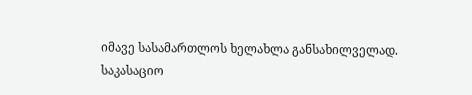იმავე სასამართლოს ხელახლა განსახილველად.
საკასაციო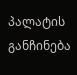პალატის განჩინება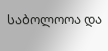საბოლოოა და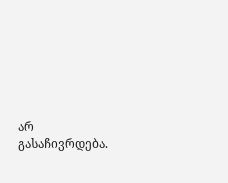არ გასაჩივრდება.